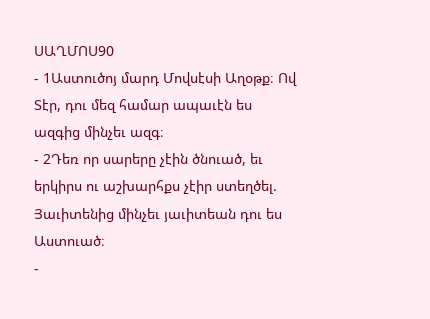ՍԱՂՄՈՍ90
- 1Աստուծոյ մարդ Մովսէսի Աղօթք։ Ով Տէր, դու մեզ համար ապաւէն ես ազգից մինչեւ ազգ։
- 2Դեռ որ սարերը չէին ծնուած, եւ երկիրս ու աշխարհքս չէիր ստեղծել. Յաւիտենից մինչեւ յաւիտեան դու ես Աստուած։
-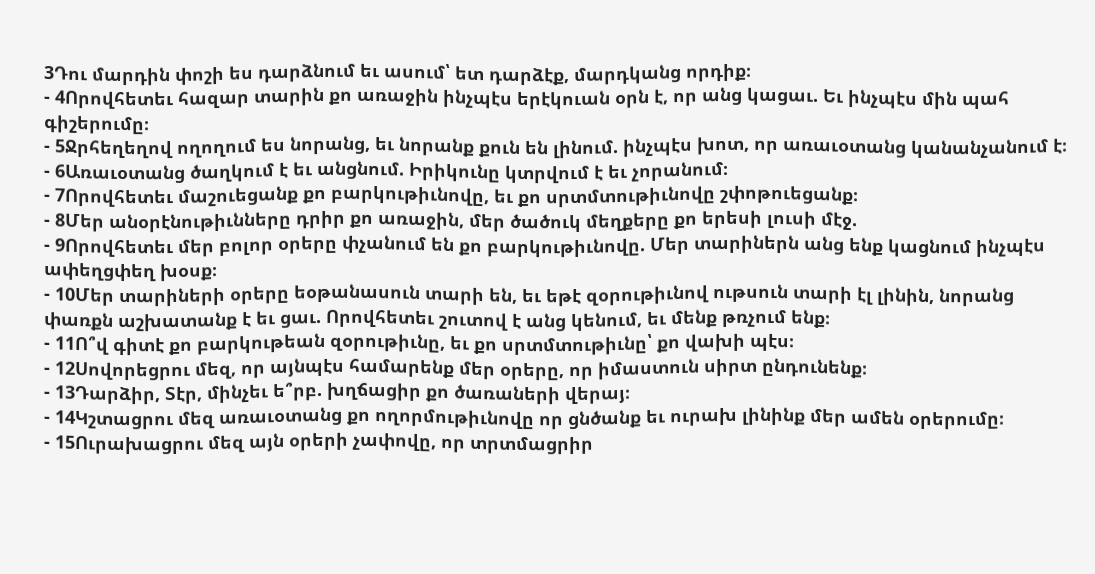3Դու մարդին փոշի ես դարձնում եւ ասում՝ ետ դարձէք, մարդկանց որդիք։
- 4Որովհետեւ հազար տարին քո առաջին ինչպէս երէկուան օրն է, որ անց կացաւ. Եւ ինչպէս մին պահ գիշերումը։
- 5Ջրհեղեղով ողողում ես նորանց, եւ նորանք քուն են լինում. ինչպէս խոտ, որ առաւօտանց կանանչանում է։
- 6Առաւօտանց ծաղկում է եւ անցնում. Իրիկունը կտրվում է եւ չորանում։
- 7Որովհետեւ մաշուեցանք քո բարկութիւնովը, եւ քո սրտմտութիւնովը շփոթուեցանք։
- 8Մեր անօրէնութիւնները դրիր քո առաջին, մեր ծածուկ մեղքերը քո երեսի լուսի մէջ.
- 9Որովհետեւ մեր բոլոր օրերը փչանում են քո բարկութիւնովը. Մեր տարիներն անց ենք կացնում ինչպէս ափեղցփեղ խօսք։
- 10Մեր տարիների օրերը եօթանասուն տարի են, եւ եթէ զօրութիւնով ութսուն տարի էլ լինին, նորանց փառքն աշխատանք է եւ ցաւ. Որովհետեւ շուտով է անց կենում, եւ մենք թռչում ենք։
- 11Ո՞վ գիտէ քո բարկութեան զօրութիւնը, եւ քո սրտմտութիւնը՝ քո վախի պէս։
- 12Սովորեցրու մեզ, որ այնպէս համարենք մեր օրերը, որ իմաստուն սիրտ ընդունենք։
- 13Դարձիր, Տէր, մինչեւ ե՞րբ. խղճացիր քո ծառաների վերայ։
- 14Կշտացրու մեզ առաւօտանց քո ողորմութիւնովը որ ցնծանք եւ ուրախ լինինք մեր ամեն օրերումը։
- 15Ուրախացրու մեզ այն օրերի չափովը, որ տրտմացրիր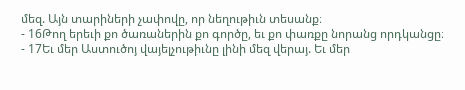մեզ. Այն տարիների չափովը, որ նեղութիւն տեսանք։
- 16Թող երեւի քո ծառաներին քո գործը, եւ քո փառքը նորանց որդկանցը։
- 17Եւ մեր Աստուծոյ վայելչութիւնը լինի մեզ վերայ. Եւ մեր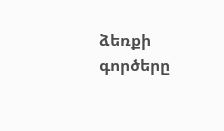ձեռքի գործերը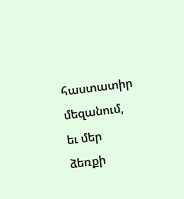հաստատիր մեզանում, եւ մեր ձեռքի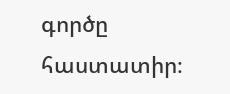գործը հաստատիր։